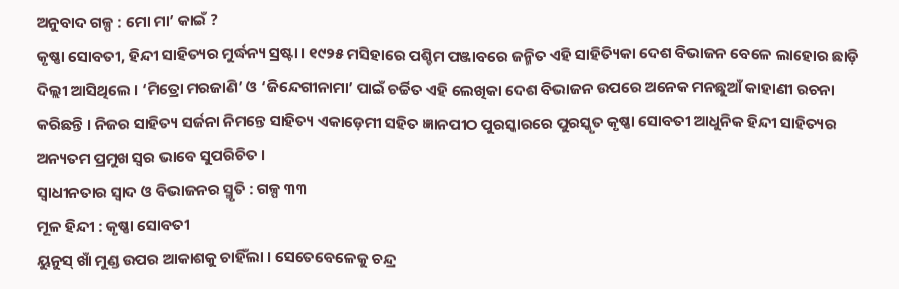ଅନୁବାଦ ଗଳ୍ପ : ମୋ ମା’ କାଇଁ ?
କୃଷ୍ଣା ସୋବତୀ, ହିନ୍ଦୀ ସାହିତ୍ୟର ମୁର୍ଦ୍ଧନ୍ୟ ସ୍ରଷ୍ଟା । ୧୯୨୫ ମସିହାରେ ପଶ୍ଚିମ ପଞ୍ଜାବରେ ଜନ୍ମିତ ଏହି ସାହିତ୍ୟିକା ଦେଶ ବିଭାଜନ ବେଳେ ଲାହୋର ଛାଡ଼ି ଦିଲ୍ଲୀ ଆସିଥିଲେ । ‘ମିତ୍ରୋ ମରଜାଣି’ ଓ ‘ଜିନ୍ଦେଗୀନାମା’ ପାଇଁ ଚର୍ଚ୍ଚିତ ଏହି ଲେଖିକା ଦେଶ ବିଭାଜନ ଉପରେ ଅନେକ ମନଛୁଆଁ କାହାଣୀ ରଚନା କରିଛନ୍ତି । ନିଜର ସାହିତ୍ୟ ସର୍ଜନା ନିମନ୍ତେ ସାହିତ୍ୟ ଏକାଡ଼େମୀ ସହିତ ଜ୍ଞାନପୀଠ ପୁରସ୍କାରରେ ପୁରସ୍କୃତ କୃଷ୍ଣା ସୋବତୀ ଆଧୁନିକ ହିନ୍ଦୀ ସାହିତ୍ୟର ଅନ୍ୟତମ ପ୍ରମୁଖ ସ୍ୱର ଭାବେ ସୁପରିଚିତ ।
ସ୍ୱାଧୀନତାର ସ୍ୱାଦ ଓ ବିଭାଜନର ସ୍ମୃତି : ଗଳ୍ପ ୩୩
ମୂଳ ହିନ୍ଦୀ : କୃଷ୍ଣା ସୋବତୀ
ୟୁନୁସ୍ ଖାଁ ମୁଣ୍ଡ ଉପର ଆକାଶକୁ ଚାହିଁଲା । ସେତେବେଳେକୁ ଚନ୍ଦ୍ର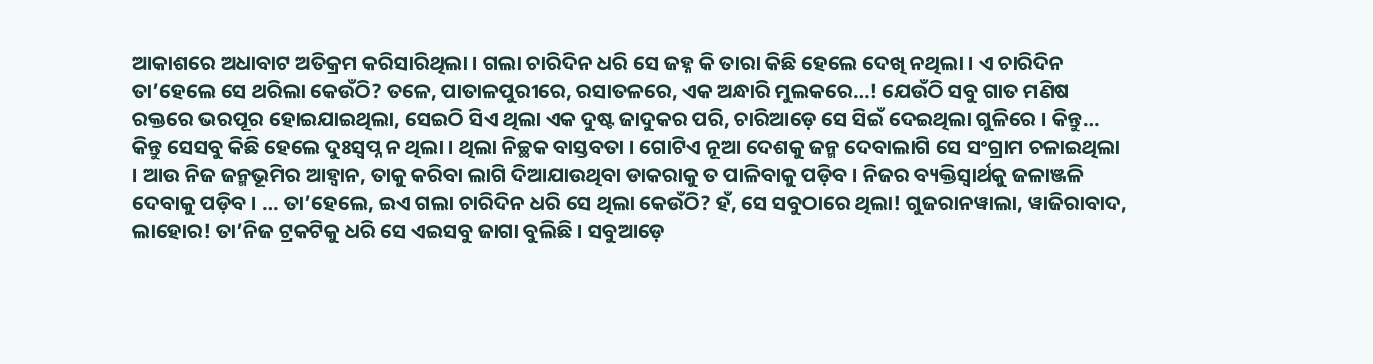ଆକାଶରେ ଅଧାବାଟ ଅତିକ୍ରମ କରିସାରିଥିଲା । ଗଲା ଚାରିଦିନ ଧରି ସେ ଜହ୍ନ କି ତାରା କିଛି ହେଲେ ଦେଖି ନଥିଲା । ଏ ଚାରିଦିନ ତା’ହେଲେ ସେ ଥରିଲା କେଉଁଠି? ତଳେ, ପାତାଳପୁରୀରେ, ରସାତଳରେ, ଏକ ଅନ୍ଧାରି ମୁଲକରେ…! ଯେଉଁଠି ସବୁ ଗାତ ମଣିଷ ରକ୍ତରେ ଭରପୂର ହୋଇଯାଇଥିଲା, ସେଇଠି ସିଏ ଥିଲା ଏକ ଦୁଷ୍ଟ ଜାଦୁକର ପରି, ଚାରିଆଡ଼େ ସେ ସିଇଁ ଦେଇଥିଲା ଗୁଳିରେ । କିନ୍ତୁ… କିନ୍ତୁ ସେସବୁ କିଛି ହେଲେ ଦୁଃସ୍ୱପ୍ନ ନ ଥିଲା । ଥିଲା ନିଚ୍ଛକ ବାସ୍ତବତା । ଗୋଟିଏ ନୂଆ ଦେଶକୁ ଜନ୍ମ ଦେବାଲାଗି ସେ ସଂଗ୍ରାମ ଚଳାଇଥିଲା । ଆଉ ନିଜ ଜନ୍ମଭୂମିର ଆହ୍ୱାନ, ତାକୁ କରିବା ଲାଗି ଦିଆଯାଉଥିବା ଡାକରାକୁ ତ ପାଳିବାକୁ ପଡ଼ିବ । ନିଜର ବ୍ୟକ୍ତିସ୍ୱାର୍ଥକୁ ଜଳାଞ୍ଜଳି ଦେବାକୁ ପଡ଼ିବ । … ତା’ହେଲେ, ଇଏ ଗଲା ଚାରିଦିନ ଧରି ସେ ଥିଲା କେଉଁଠି? ହଁ, ସେ ସବୁଠାରେ ଥିଲା! ଗୁଜରାନୱାଲା, ୱାଜିରାବାଦ, ଲାହୋର! ତା’ନିଜ ଟ୍ରକଟିକୁ ଧରି ସେ ଏଇସବୁ ଜାଗା ବୁଲିଛି । ସବୁଆଡ଼େ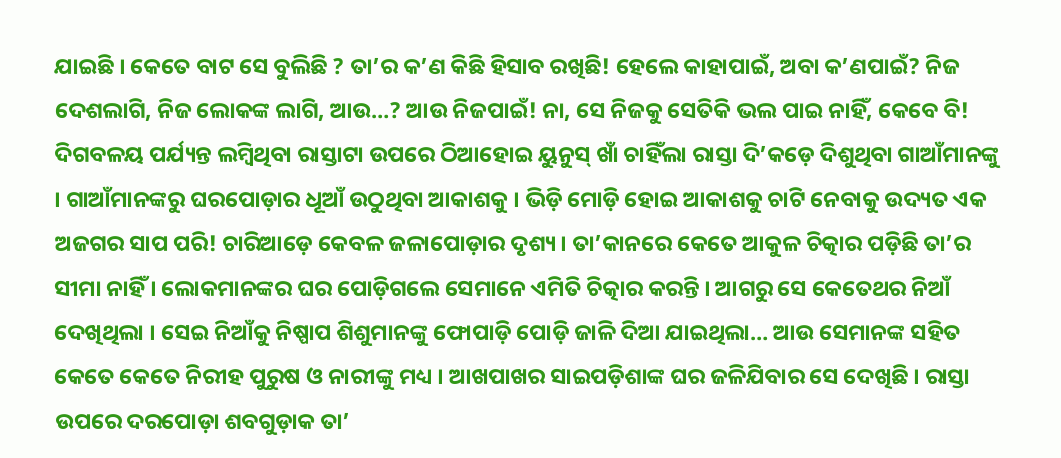ଯାଇଛି । କେତେ ବାଟ ସେ ବୁଲିଛି ? ତା’ର କ’ଣ କିଛି ହିସାବ ରଖିଛି! ହେଲେ କାହାପାଇଁ, ଅବା କ’ଣପାଇଁ? ନିଜ ଦେଶଲାଗି, ନିଜ ଲୋକଙ୍କ ଲାଗି, ଆଉ…? ଆଉ ନିଜପାଇଁ! ନା, ସେ ନିଜକୁ ସେତିକି ଭଲ ପାଇ ନାହିଁ, କେବେ ବି! ଦିଗବଳୟ ପର୍ଯ୍ୟନ୍ତ ଲମ୍ବିଥିବା ରାସ୍ତାଟା ଉପରେ ଠିଆହୋଇ ୟୁନୁସ୍ ଖାଁ ଚାହିଁଲା ରାସ୍ତା ଦି’କଡ଼େ ଦିଶୁଥିବା ଗାଆଁମାନଙ୍କୁ । ଗାଆଁମାନଙ୍କରୁ ଘରପୋଡ଼ାର ଧୂଆଁ ଉଠୁଥିବା ଆକାଶକୁ । ଭିଡ଼ି ମୋଡ଼ି ହୋଇ ଆକାଶକୁ ଚାଟି ନେବାକୁ ଉଦ୍ୟତ ଏକ ଅଜଗର ସାପ ପରି! ଚାରିଆଡ଼େ କେବଳ ଜଳାପୋଡ଼ାର ଦୃଶ୍ୟ । ତା’କାନରେ କେତେ ଆକୁଳ ଚିତ୍କାର ପଡ଼ିଛି ତା’ର ସୀମା ନାହିଁ । ଲୋକମାନଙ୍କର ଘର ପୋଡ଼ିଗଲେ ସେମାନେ ଏମିତି ଚିତ୍କାର କରନ୍ତି । ଆଗରୁ ସେ କେତେଥର ନିଆଁ ଦେଖିଥିଲା । ସେଇ ନିଆଁକୁ ନିଷ୍ପାପ ଶିଶୁମାନଙ୍କୁ ଫୋପାଡ଼ି ପୋଡ଼ି ଜାଳି ଦିଆ ଯାଇଥିଲା… ଆଉ ସେମାନଙ୍କ ସହିତ କେତେ କେତେ ନିରୀହ ପୁରୁଷ ଓ ନାରୀଙ୍କୁ ମଧ୍ୟ । ଆଖପାଖର ସାଇପଡ଼ିଶାଙ୍କ ଘର ଜଳିଯିବାର ସେ ଦେଖିଛି । ରାସ୍ତା ଉପରେ ଦରପୋଡ଼ା ଶବଗୁଡ଼ାକ ତା’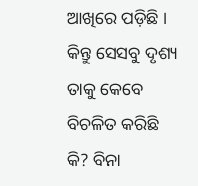ଆଖିରେ ପଡ଼ିଛି । କିନ୍ତୁ ସେସବୁ ଦୃଶ୍ୟ ତାକୁ କେବେ ବିଚଳିତ କରିଛି କି? ବିନା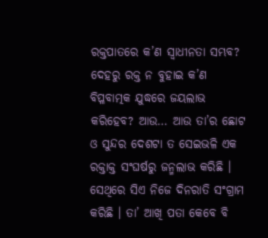ରକ୍ତପାତରେ କ’ଣ ସ୍ୱାଧୀନତା ସମ୍ଭବ? ଦେହରୁ ରକ୍ତ ନ ବୁହାଇ କ’ଣ ବିପ୍ଳବାତ୍ମକ ଯୁଦ୍ଧରେ ଜୟଲାଭ କରିହେବ? ଆଉ… ଆଉ ତା’ର ଛୋଟ ଓ ସୁନ୍ଦର ଦେଶଟା ତ ସେଇଭଳି ଏକ ରକ୍ତାକ୍ତ ସଂଘର୍ଷରୁ ଜନ୍ମଲାଭ କରିଛି । ସେଥିରେ ସିଏ ନିଜେ ଦିନରାତି ସଂଗ୍ରାମ କରିଛି । ତା’ ଆଖି ପତା କେବେ ବି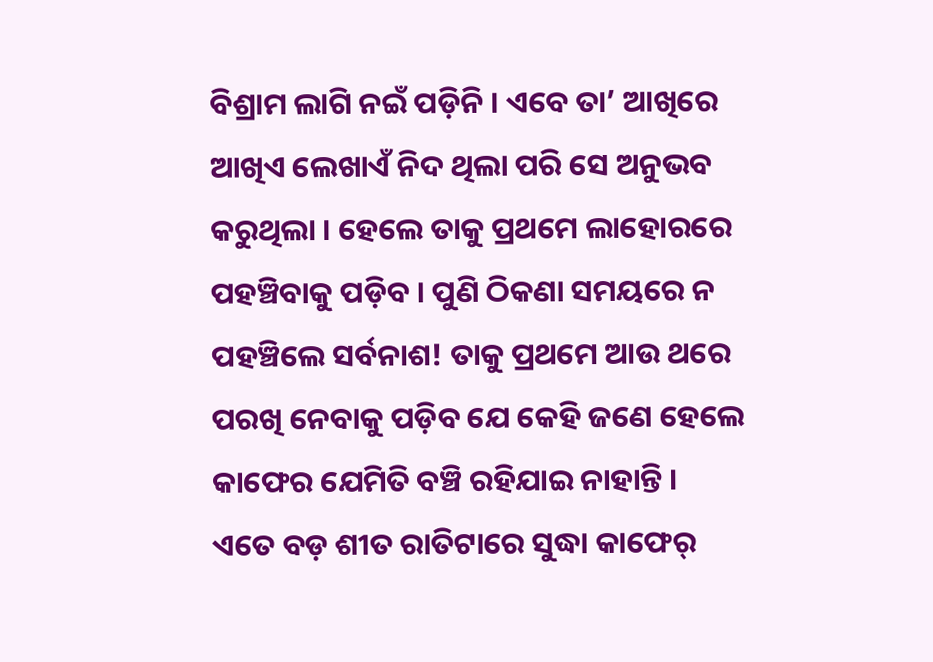ବିଶ୍ରାମ ଲାଗି ନଇଁ ପଡ଼ିନି । ଏବେ ତା’ ଆଖିରେ ଆଖିଏ ଲେଖାଏଁ ନିଦ ଥିଲା ପରି ସେ ଅନୁଭବ କରୁଥିଲା । ହେଲେ ତାକୁ ପ୍ରଥମେ ଲାହୋରରେ ପହଞ୍ଚିବାକୁ ପଡ଼ିବ । ପୁଣି ଠିକଣା ସମୟରେ ନ ପହଞ୍ଚିଲେ ସର୍ବନାଶ! ତାକୁ ପ୍ରଥମେ ଆଉ ଥରେ ପରଖି ନେବାକୁ ପଡ଼ିବ ଯେ କେହି ଜଣେ ହେଲେ କାଫେର ଯେମିତି ବଞ୍ଚି ରହିଯାଇ ନାହାନ୍ତି ।
ଏତେ ବଡ଼ ଶୀତ ରାତିଟାରେ ସୁଦ୍ଧା କାଫେର୍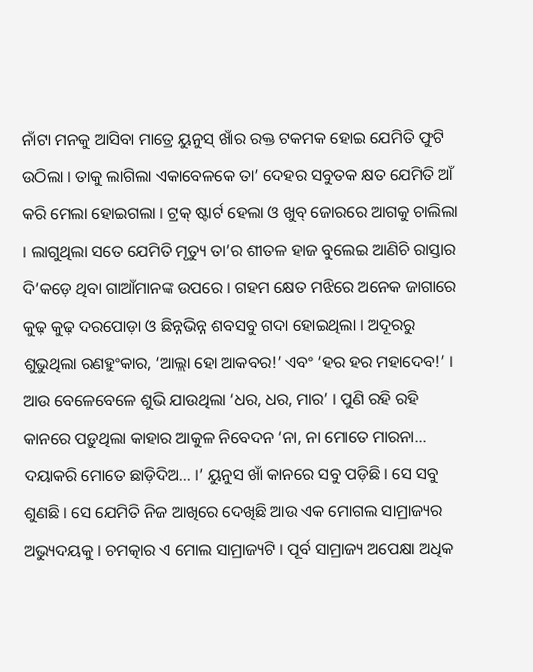ନାଁଟା ମନକୁ ଆସିବା ମାତ୍ରେ ୟୁନୁସ୍ ଖାଁର ରକ୍ତ ଟକମକ ହୋଇ ଯେମିତି ଫୁଟି ଉଠିଲା । ତାକୁ ଲାଗିଲା ଏକାବେଳକେ ତା’ ଦେହର ସବୁତକ କ୍ଷତ ଯେମିତି ଆଁ କରି ମେଲା ହୋଇଗଲା । ଟ୍ରକ୍ ଷ୍ଟାର୍ଟ ହେଲା ଓ ଖୁବ୍ ଜୋରରେ ଆଗକୁ ଚାଲିଲା । ଲାଗୁଥିଲା ସତେ ଯେମିତି ମୃତ୍ୟୁ ତା’ର ଶୀତଳ ହାଜ ବୁଲେଇ ଆଣିଚି ରାସ୍ତାର ଦି’କଡ଼େ ଥିବା ଗାଆଁମାନଙ୍କ ଉପରେ । ଗହମ କ୍ଷେତ ମଝିରେ ଅନେକ ଜାଗାରେ କୁଢ଼ କୁଢ଼ ଦରପୋଡ଼ା ଓ ଛିନ୍ନଭିନ୍ନ ଶବସବୁ ଗଦା ହୋଇଥିଲା । ଅଦୂରରୁ ଶୁଭୁଥିଲା ରଣହୁଂକାର, ‘ଆଲ୍ଲା ହୋ ଆକବର!’ ଏବଂ ‘ହର ହର ମହାଦେବ!’ । ଆଉ ବେଳେବେଳେ ଶୁଭି ଯାଉଥିଲା ‘ଧର, ଧର, ମାର’ । ପୁଣି ରହି ରହି କାନରେ ପଡ଼ୁଥିଲା କାହାର ଆକୁଳ ନିବେଦନ ‘ନା, ନା ମୋତେ ମାରନା… ଦୟାକରି ମୋତେ ଛାଡ଼ିଦିଅ… ।’ ୟୁନୁସ ଖାଁ କାନରେ ସବୁ ପଡ଼ିଛି । ସେ ସବୁ ଶୁଣଛି । ସେ ଯେମିତି ନିଜ ଆଖିରେ ଦେଖିଛି ଆଉ ଏକ ମୋଗଲ ସାମ୍ରାଜ୍ୟର ଅଭ୍ୟୁଦୟକୁ । ଚମତ୍କାର ଏ ମୋଲ ସାମ୍ରାଜ୍ୟଟି । ପୂର୍ବ ସାମ୍ରାଜ୍ୟ ଅପେକ୍ଷା ଅଧିକ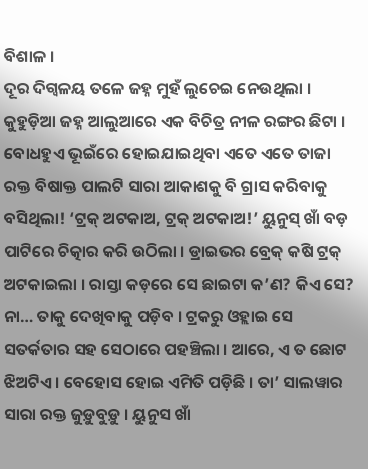ବିଶାଳ ।
ଦୂର ଦିଗ୍ବଳୟ ତଳେ ଜହ୍ନ ମୁହଁ ଲୁଚେଇ ନେଉଥିଲା । କୁହୁଡ଼ିଆ ଜହ୍ନ ଆଲୁଆରେ ଏକ ବିଚିତ୍ର ନୀଳ ରଙ୍ଗର ଛିଟା । ବୋଧହୁଏ ଭୂଇଁରେ ହୋଇଯାଇଥିବା ଏତେ ଏତେ ତାଜା ରକ୍ତ ବିଷାକ୍ତ ପାଲଟି ସାରା ଆକାଶକୁ ବି ଗ୍ରାସ କରିବାକୁ ବସିଥିଲା! ‘ଟ୍ରକ୍ ଅଟକାଅ, ଟ୍ରକ୍ ଅଟକାଅ!’ ୟୁନୁସ୍ ଖାଁ ବଡ଼ ପାଟିରେ ଚିତ୍କାର କରି ଉଠିଲା । ଡ୍ରାଇଭର ବ୍ରେକ୍ କଷି ଟ୍ରକ୍ ଅଟକାଇଲା । ରାସ୍ତା କଡ଼ରେ ସେ ଛାଇଟା କ’ଣ? କିଏ ସେ? ନା… ତାକୁ ଦେଖିବାକୁ ପଡ଼ିବ । ଟ୍ରକରୁ ଓହ୍ଲାଇ ସେ ସତର୍କତାର ସହ ସେଠାରେ ପହଞ୍ଚିଲା । ଆରେ, ଏ ତ ଛୋଟ ଝିଅଟିଏ । ବେହୋସ ହୋଇ ଏମିତି ପଡ଼ିଛି । ତା’ ସାଲୱାର ସାରା ରକ୍ତ ଜୁଡ଼ୁବୁଡ଼ୁ । ୟୁନୁସ ଖାଁ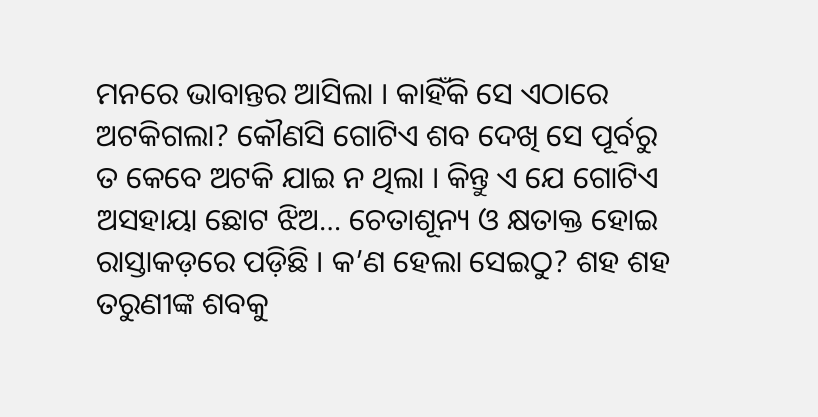ମନରେ ଭାବାନ୍ତର ଆସିଲା । କାହିଁକି ସେ ଏଠାରେ ଅଟକିଗଲା? କୌଣସି ଗୋଟିଏ ଶବ ଦେଖି ସେ ପୂର୍ବରୁ ତ କେବେ ଅଟକି ଯାଇ ନ ଥିଲା । କିନ୍ତୁ ଏ ଯେ ଗୋଟିଏ ଅସହାୟା ଛୋଟ ଝିଅ… ଚେତାଶୂନ୍ୟ ଓ କ୍ଷତାକ୍ତ ହୋଇ ରାସ୍ତାକଡ଼ରେ ପଡ଼ିଛି । କ’ଣ ହେଲା ସେଇଠୁ? ଶହ ଶହ ତରୁଣୀଙ୍କ ଶବକୁ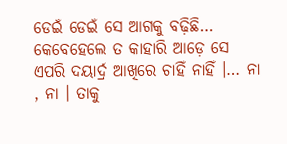ଡେଇଁ ଡେଇଁ ସେ ଆଗକୁ ବଢ଼ିଛି… କେବେହେଲେ ତ କାହାରି ଆଡ଼େ ସେ ଏପରି ଦୟାର୍ଦ୍ର ଆଖିରେ ଚାହିଁ ନାହିଁ ।… ନା , ନା । ତାକୁ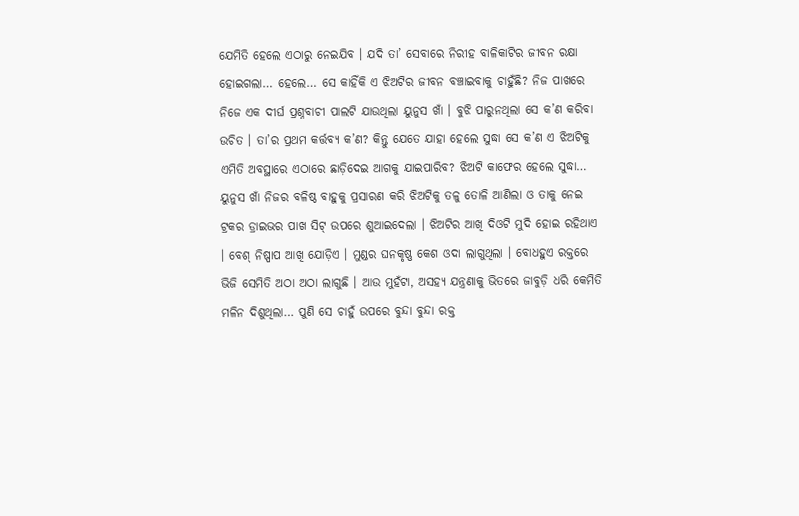ଯେମିତି ହେଲେ ଏଠାରୁ ନେଇଯିବ । ଯଦି ତା’ ସେବାରେ ନିରୀହ ବାଳିକାଟିର ଜୀବନ ରକ୍ଷା ହୋଇଗଲା… ହେଲେ… ସେ କାହିଁକି ଏ ଝିଅଟିର ଜୀବନ ବଞ୍ଚାଇବାକୁ ଚାହୁଁଛି? ନିଜ ପାଖରେ ନିଜେ ଏକ ଦୀର୍ଘ ପ୍ରଶ୍ନବାଚୀ ପାଲଟି ଯାଉଥିଲା ୟୁନୁସ ଖାଁ । ବୁଝି ପାରୁନଥିଲା ସେ କ’ଣ କରିବା ଉଚିତ । ତା’ର ପ୍ରଥମ କର୍ତ୍ତବ୍ୟ କ’ଣ? କିନ୍ତୁ ଯେତେ ଯାହା ହେଲେ ସୁଦ୍ଧା ସେ କ’ଣ ଏ ଝିଅଟିକୁ ଏମିତି ଅବସ୍ଥାରେ ଏଠାରେ ଛାଡ଼ିଦେଇ ଆଗକୁ ଯାଇପାରିବ? ଝିଅଟି କାଫେର ହେଲେ ସୁଦ୍ଧା… ୟୁନୁସ ଖାଁ ନିଜର ବଳିଷ୍ଠ ବାହୁକୁ ପ୍ରସାରଣ କରି ଝିଅଟିକୁ ତଳୁ ତୋଳି ଆଣିଲା ଓ ତାକୁ ନେଇ ଟ୍ରକର ଡ୍ରାଇଭର ପାଖ ସିଟ୍ ଉପରେ ଶୁଆଇଦେଲା । ଝିଅଟିର ଆଖି ଦିଓଟି ମୁଦି ହୋଇ ରହିଥାଏ । ବେଶ୍ ନିଷ୍ପାପ ଆଖି ଯୋଡ଼ିଏ । ମୁଣ୍ଡର ଘନକୃଷ୍ଣ କେଶ ଓଦା ଲାଗୁଥିଲା । ବୋଧହୁଏ ରକ୍ତରେ ଭିଜି ସେମିତି ଅଠା ଅଠା ଲାଗୁଛି । ଆଉ ମୁହଁଟା, ଅସହ୍ୟ ଯନ୍ତ୍ରଣାକୁ ଭିତରେ ଜାବୁଡ଼ି ଧରି କେମିତି ମଳିନ ଦିଶୁଥିଲା… ପୁଣି ସେ ଚାହୁଁ ଉପରେ ବୁନ୍ଦା ବୁନ୍ଦା ରକ୍ତ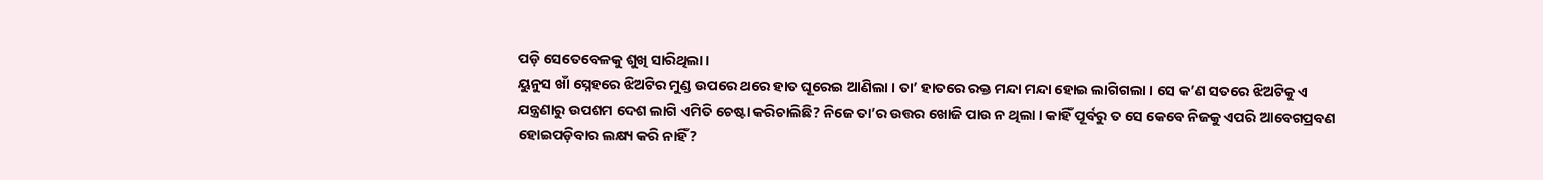ପଡ଼ି ସେତେବେଳକୁ ଶୁଖି ସାରିଥିଲା ।
ୟୁନୁସ ଖାଁ ସ୍ନେହରେ ଝିଅଟିର ମୁଣ୍ଡ ଉପରେ ଥରେ ହାତ ଘୂରେଇ ଆଣିଲା । ତା’ ହାତରେ ରକ୍ତ ମନ୍ଦା ମନ୍ଦା ହୋଇ ଲାଗିଗଲା । ସେ କ’ଣ ସତରେ ଝିଅଟିକୁ ଏ ଯନ୍ତ୍ରଣାରୁ ଉପଶମ ଦେଶ ଲାଗି ଏମିତି ଚେଷ୍ଟା କରିଚାଲିଛି? ନିଜେ ତା’ର ଉତ୍ତର ଖୋଜି ପାଉ ନ ଥିଲା । କାହିଁ ପୂର୍ବରୁ ତ ସେ କେବେ ନିଜକୁ ଏପରି ଆବେଗପ୍ରବଣ ହୋଇପଡ଼ିବାର ଲକ୍ଷ୍ୟ କରି ନାହିଁ?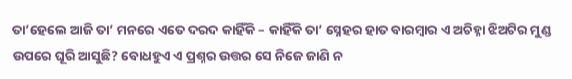ତା’ହେଲେ ଆଜି ତା’ ମନରେ ଏତେ ଦରଦ କାହିଁକି – କାହିଁକି ତା’ ସ୍ନେହର ହାତ ବାରମ୍ବାର ଏ ଅଚିହ୍ନା ଝିଅଟିର ମୁଣ୍ଡ ଉପରେ ଘୂରି ଆସୁଛି? ବୋଧହୁଏ ଏ ପ୍ରଶ୍ନର ଉତ୍ତର ସେ ନିଜେ ଜାଣି ନ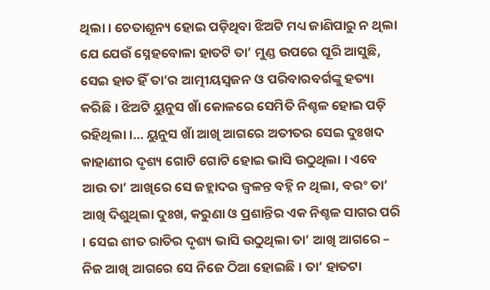ଥିଲା । ଚେତାଶୂନ୍ୟ ହୋଇ ପଡ଼ିଥିବା ଝିଅଟି ମଧ୍ୟ ଜାଣିପାରୁ ନ ଥିଲା ଯେ ଯେଉଁ ସ୍ନେହବୋଳା ହାତଟି ତା’ ମୁଣ୍ଡ ଉପରେ ଘୂରି ଆସୁଛି, ସେଇ ହାତ ହିଁ ତା’ର ଆତ୍ମୀୟସ୍ୱଜନ ଓ ପରିବାରବର୍ଗଙ୍କୁ ହତ୍ୟା କରିଛି । ଝିଅଟି ୟୁନୁସ ଖାଁ କୋଳରେ ସେମିତି ନିଶ୍ଚଳ ହୋଇ ପଡ଼ି ରହିଥିଲା ।… ୟୁନୁସ ଖାଁ ଆଖି ଆଗରେ ଅତୀତର ସେଇ ଦୁଃଖଦ କାହାଣୀର ଦୃଶ୍ୟ ଗୋଟି ଗୋଟି ହୋଇ ଭାସି ଉଠୁଥିଲା । ଏବେ ଆଉ ତା’ ଆଖିରେ ସେ ଜହ୍ଲାଦର ଜ୍ୱଳନ୍ତ ବହ୍ନି ନ ଥିଲା, ବରଂ ତା’ ଆଖି ଦିଶୁଥିଲା ଦୁଃଖ, କରୁଣା ଓ ପ୍ରଶାନ୍ତିର ଏକ ନିଶ୍ଚଳ ସାଗର ପରି । ସେଇ ଶୀତ ରାତିର ଦୃଶ୍ୟ ଭାସି ଉଠୁଥିଲା ତା’ ଆଖି ଆଗରେ – ନିଜ ଆଖି ଆଗରେ ସେ ନିଜେ ଠିଆ ହୋଇଛି । ତା’ ହାତଟା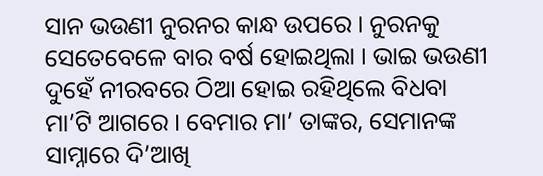ସାନ ଭଉଣୀ ନୁରନର କାନ୍ଧ ଉପରେ । ନୁରନକୁ ସେତେବେଳେ ବାର ବର୍ଷ ହୋଇଥିଲା । ଭାଇ ଭଉଣୀ ଦୁହେଁ ନୀରବରେ ଠିଆ ହୋଇ ରହିଥିଲେ ବିଧବା ମା’ଟି ଆଗରେ । ବେମାର ମା’ ତାଙ୍କର, ସେମାନଙ୍କ ସାମ୍ନାରେ ଦି’ଆଖି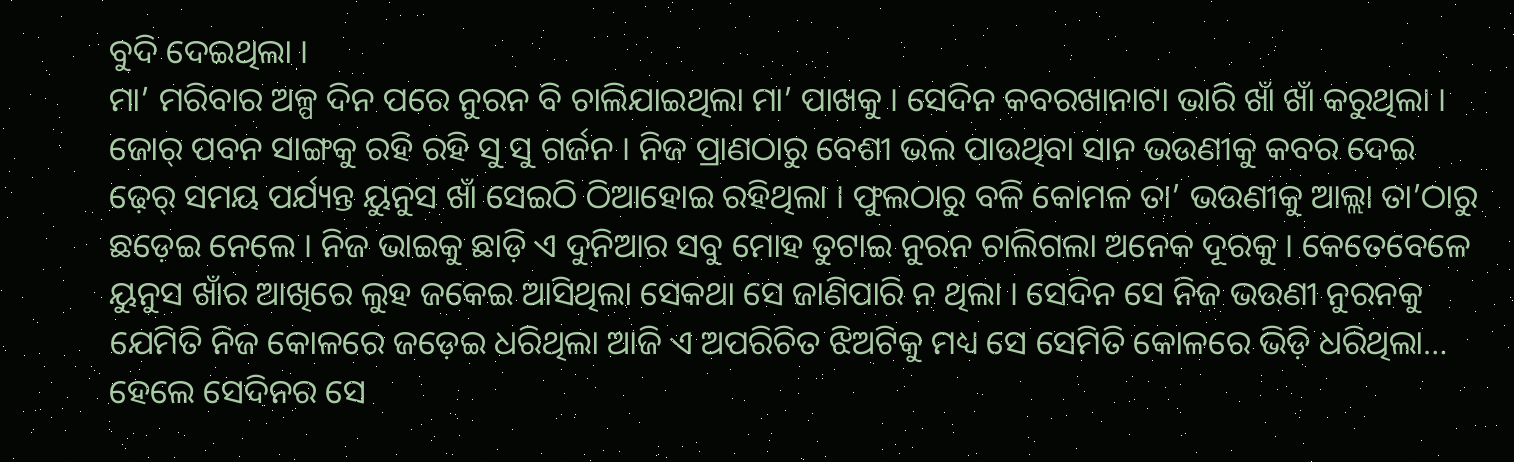ବୁଦି ଦେଇଥିଲା ।
ମା’ ମରିବାର ଅଳ୍ପ ଦିନ ପରେ ନୁରନ ବି ଚାଲିଯାଇଥିଲା ମା’ ପାଖକୁ । ସେଦିନ କବରଖାନାଟା ଭାରି ଖାଁ ଖାଁ କରୁଥିଲା । ଜୋର୍ ପବନ ସାଙ୍ଗକୁ ରହି ରହି ସୁ ସୁ ଗର୍ଜନ । ନିଜ ପ୍ରାଣଠାରୁ ବେଶୀ ଭଲ ପାଉଥିବା ସାନ ଭଉଣୀକୁ କବର ଦେଇ ଢ଼େର୍ ସମୟ ପର୍ଯ୍ୟନ୍ତ ୟୁନୁସ ଖାଁ ସେଇଠି ଠିଆହୋଇ ରହିଥିଲା । ଫୁଲଠାରୁ ବଳି କୋମଳ ତା’ ଭଉଣୀକୁ ଆଲ୍ଲା ତା’ଠାରୁ ଛଡ଼େଇ ନେଲେ । ନିଜ ଭାଇକୁ ଛାଡ଼ି ଏ ଦୁନିଆର ସବୁ ମୋହ ତୁଟାଇ ନୁରନ ଚାଲିଗଲା ଅନେକ ଦୂରକୁ । କେତେବେଳେ ୟୁନୁସ ଖାଁର ଆଖିରେ ଲୁହ ଜକେଇ ଆସିଥିଲା ସେକଥା ସେ ଜାଣିପାରି ନ ଥିଲା । ସେଦିନ ସେ ନିଜ ଭଉଣୀ ନୁରନକୁ ଯେମିତି ନିଜ କୋଳରେ ଜଡ଼େଇ ଧରିଥିଲା ଆଜି ଏ ଅପରିଚିତ ଝିଅଟିକୁ ମଧ୍ୟ ସେ ସେମିତି କୋଳରେ ଭିଡ଼ି ଧରିଥିଲା… ହେଲେ ସେଦିନର ସେ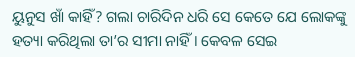ୟୁନୁସ ଖାଁ କାହିଁ? ଗଲା ଚାରିଦିନ ଧରି ସେ କେତେ ଯେ ଲୋକଙ୍କୁ ହତ୍ୟା କରିଥିଲା ତା’ର ସୀମା ନାହିଁ । କେବଳ ସେଇ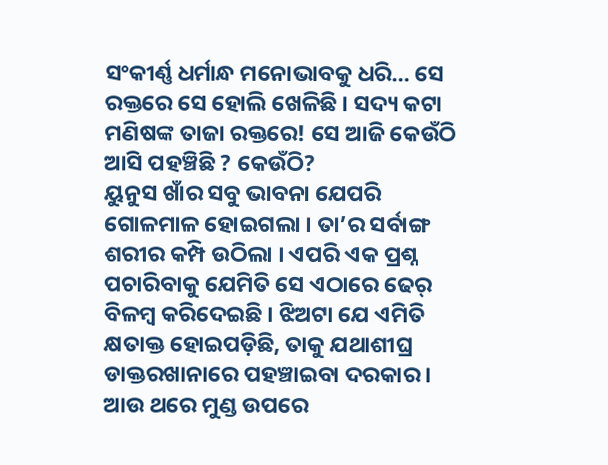ସଂକୀର୍ଣ୍ଣ ଧର୍ମାନ୍ଧ ମନୋଭାବକୁ ଧରି… ସେ ରକ୍ତରେ ସେ ହୋଲି ଖେଳିଛି । ସଦ୍ୟ କଟା ମଣିଷଙ୍କ ତାଜା ରକ୍ତରେ! ସେ ଆଜି କେଉଁଠି ଆସି ପହଞ୍ଚିଛି ? କେଉଁଠି?
ୟୁନୁସ ଖାଁର ସବୁ ଭାବନା ଯେପରି ଗୋଳମାଳ ହୋଇଗଲା । ତା’ର ସର୍ବାଙ୍ଗ ଶରୀର କମ୍ପି ଉଠିଲା । ଏପରି ଏକ ପ୍ରଶ୍ନ ପଚାରିବାକୁ ଯେମିତି ସେ ଏଠାରେ ଢେର୍ ବିଳମ୍ବ କରିଦେଇଛି । ଝିଅଟା ଯେ ଏମିତି କ୍ଷତାକ୍ତ ହୋଇପଡ଼ିଛି, ତାକୁ ଯଥାଶୀଘ୍ର ଡାକ୍ତରଖାନାରେ ପହଞ୍ଚାଇବା ଦରକାର । ଆଉ ଥରେ ମୁଣ୍ଡ ଉପରେ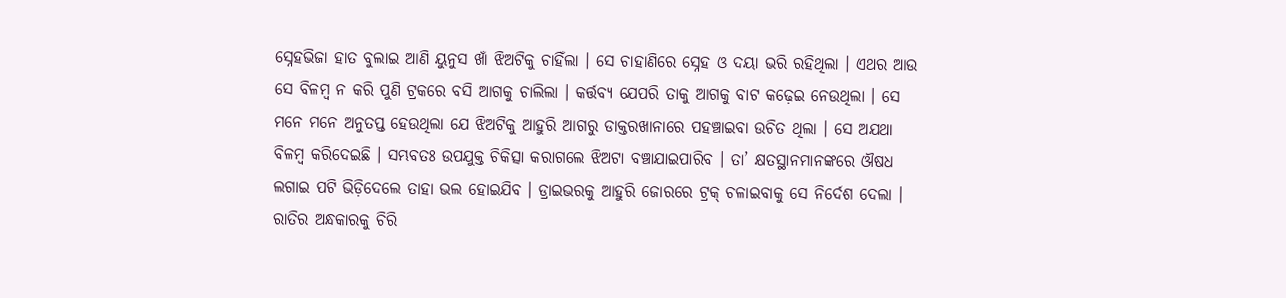ସ୍ନେହଭିଜା ହାତ ବୁଲାଇ ଆଣି ୟୁନୁସ ଖାଁ ଝିଅଟିକୁ ଚାହିଁଲା । ସେ ଚାହାଣିରେ ସ୍ନେହ ଓ ଦୟା ଭରି ରହିଥିଲା । ଏଥର ଆଉ ସେ ବିଳମ୍ବ ନ କରି ପୁଣି ଟ୍ରକରେ ବସି ଆଗକୁ ଚାଲିଲା । କର୍ତ୍ତବ୍ୟ ଯେପରି ତାକୁ ଆଗକୁ ବାଟ କଢ଼େଇ ନେଉଥିଲା । ସେ ମନେ ମନେ ଅନୁତପ୍ତ ହେଉଥିଲା ଯେ ଝିଅଟିକୁ ଆହୁରି ଆଗରୁ ଡାକ୍ତରଖାନାରେ ପହଞ୍ଚାଇବା ଉଚିତ ଥିଲା । ସେ ଅଯଥା ବିଳମ୍ବ କରିଦେଇଛି । ସମ୍ଭବତଃ ଉପଯୁକ୍ତ ଚିକିତ୍ସା କରାଗଲେ ଝିଅଟା ବଞ୍ଚାଯାଇପାରିବ । ତା’ କ୍ଷତସ୍ଥାନମାନଙ୍କରେ ଔଷଧ ଲଗାଇ ପଟି ଭିଡ଼ିଦେଲେ ତାହା ଭଲ ହୋଇଯିବ । ଡ୍ରାଇଭରକୁ ଆହୁରି ଜୋରରେ ଟ୍ରକ୍ ଚଳାଇବାକୁ ସେ ନିର୍ଦେଶ ଦେଲା । ରାତିର ଅନ୍ଧକାରକୁ ଚିରି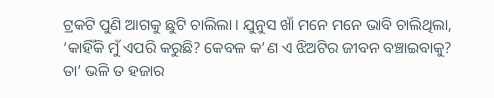ଟ୍ରକଟି ପୁଣି ଆଗକୁ ଛୁଟି ଚାଲିଲା । ଯୁନୁସ ଖାଁ ମନେ ମନେ ଭାବି ଚାଲିଥିଲା, ‘କାହିଁକି ମୁଁ ଏପରି କରୁଛି? କେବଳ କ’ଣ ଏ ଝିଅଟିର ଜୀବନ ବଞ୍ଚାଇବାକୁ? ତା’ ଭଳି ତ ହଜାର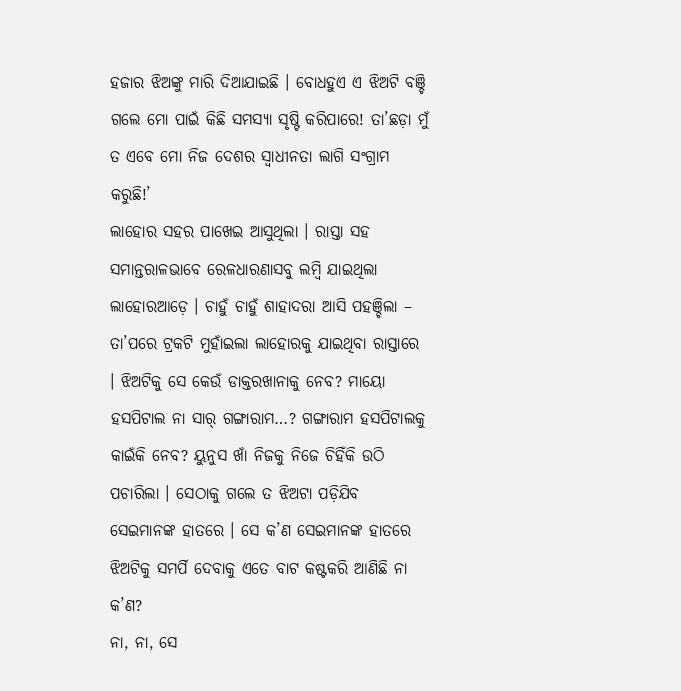ହଜାର ଝିଅଙ୍କୁ ମାରି ଦିଆଯାଇଛି । ବୋଧହୁଏ ଏ ଝିଅଟି ବଞ୍ଚି ଗଲେ ମୋ ପାଇଁ କିଛି ସମସ୍ୟା ସୃଷ୍ଟି କରିପାରେ! ତା’ଛଡ଼ା ମୁଁ ତ ଏବେ ମୋ ନିଜ ଦେଶର ସ୍ୱାଧୀନତା ଲାଗି ସଂଗ୍ରାମ କରୁଛି!’
ଲାହୋର ସହର ପାଖେଇ ଆସୁଥିଲା । ରାସ୍ତା ସହ ସମାନ୍ତରାଳଭାବେ ରେଳଧାରଣାସବୁ ଲମ୍ବି ଯାଇଥିଲା ଲାହୋରଆଡ଼େ । ଚାହୁଁ ଚାହୁଁ ଶାହାଦରା ଆସି ପହଞ୍ଚିଲା – ତା’ପରେ ଟ୍ରକଟି ମୁହାଁଇଲା ଲାହୋରକୁ ଯାଇଥିବା ରାସ୍ତାରେ । ଝିଅଟିକୁ ସେ କେଉଁ ଡାକ୍ତରଖାନାକୁ ନେବ? ମାୟୋ ହସପିଟାଲ ନା ସାର୍ ଗଙ୍ଗାରାମ…? ଗଙ୍ଗାରାମ ହସପିଟାଲକୁ କାଇଁକି ନେବ? ୟୁନୁସ ଖାଁ ନିଜକୁ ନିଜେ ଚିହିଁକି ଉଠି ପଚାରିଲା । ସେଠାକୁ ଗଲେ ତ ଝିଅଟା ପଡ଼ିଯିବ ସେଇମାନଙ୍କ ହାତରେ । ସେ କ’ଣ ସେଇମାନଙ୍କ ହାତରେ ଝିଅଟିକୁ ସମର୍ପି ଦେବାକୁ ଏତେ ବାଟ କଷ୍ଟକରି ଆଣିଛି ନା କ’ଣ?
ନା, ନା, ସେ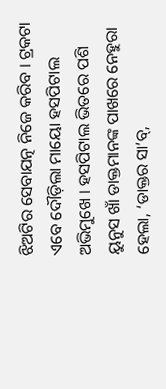ଝିଅଟିର ସେବାଯତ୍ନ ନିଜେ କରିବ । ଟ୍ରକଟା ଏବେ ଦୌଡ଼ିଲା ମାୟୋ ହସପିଟାଲ ଅଭିମୁଖେ । ହସପିଟାଲ ଭିତରେ ପଶି ୟୁନୁସ ଖାଁ ଡାକ୍ତମାନଙ୍କ ପାଖରେ ନେହୁରା ହେଲା, ‘ଡାକ୍ତର ସା’ବ୍,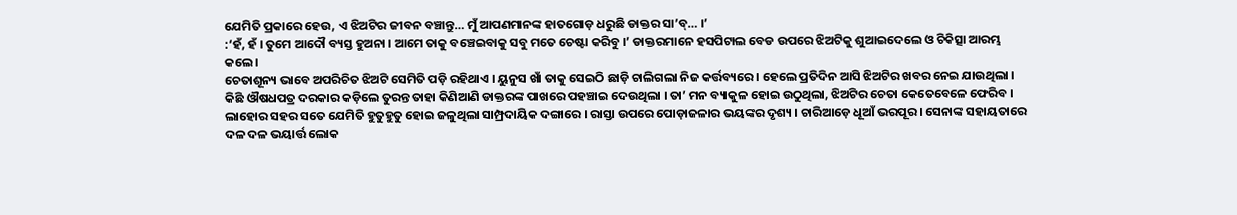ଯେମିତି ପ୍ରକାରେ ହେଉ, ଏ ଝିଅଟିର ଜୀବନ ବଞ୍ଚାନ୍ତୁ… ମୁଁ ଆପଣମାନଙ୍କ ହାତଗୋଡ଼ ଧରୁଛି ଡାକ୍ତର ସା’ବ୍… ।’
:‘ହଁ, ହଁ । ତୁମେ ଆଦୌ ବ୍ୟସ୍ତ ହୁଅନା । ଆମେ ତାକୁ ବଞ୍ଚେଇବାକୁ ସବୁ ମତେ ଚେଷ୍ଟା କରିବୁ ।’ ଡାକ୍ତରମାନେ ହସପିଟାଲ ବେଡ ଉପରେ ଝିଅଟିକୁ ଶୁଆଇଦେଲେ ଓ ଚିକିତ୍ସା ଆରମ୍ଭ କଲେ ।
ଚେତାଶୂନ୍ୟ ଭାବେ ଅପରିଚିତ ଝିଅଟି ସେମିତି ପଡ଼ି ରହିଥାଏ । ୟୁନୁସ ଖାଁ ତାକୁ ସେଇଠି ଛାଡ଼ି ଚାଲିଗଲା ନିଜ କର୍ତ୍ତବ୍ୟରେ । ହେଲେ ପ୍ରତିଦିନ ଆସି ଝିଅଟିର ଖବର ନେଇ ଯାଉଥିଲା ।
କିଛି ଔଷଧପତ୍ର ଦରକାର କଡ଼ିଲେ ତୁରନ୍ତ ତାହା କିଣିଆଣି ଡାକ୍ତରଙ୍କ ପାଖରେ ପହଞ୍ଚାଇ ଦେଉଥିଲା । ତା’ ମନ ବ୍ୟାକୁଳ ହୋଇ ଉଠୁଥିଲା, ଝିଅଟିର ଚେତା କେତେବେଳେ ଫେରିବ ।
ଲାହୋର ସହର ସତେ ଯେମିତି ହୁତୁହୁତୁ ହୋଇ ଜଳୁଥିଲା ସାମ୍ପ୍ରଦାୟିକ ଦଙ୍ଗାରେ । ରାସ୍ତା ଉପରେ ପୋଡ଼ାଜଳାର ଭୟଙ୍କର ଦୃଶ୍ୟ । ଚାରିଆଡ଼େ ଧୂଆଁ ଭରପୂର । ସେନାଙ୍କ ସହାୟତାରେ ଦଳ ଦଳ ଭୟାର୍ତ୍ତ ଲୋକ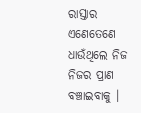ରାସ୍ତାର ଏଣେତେଣେ ଧାଉଁଥିଲେ ନିଜ ନିଜର ପ୍ରାଣ ବଞ୍ଚାଇବାକୁ ।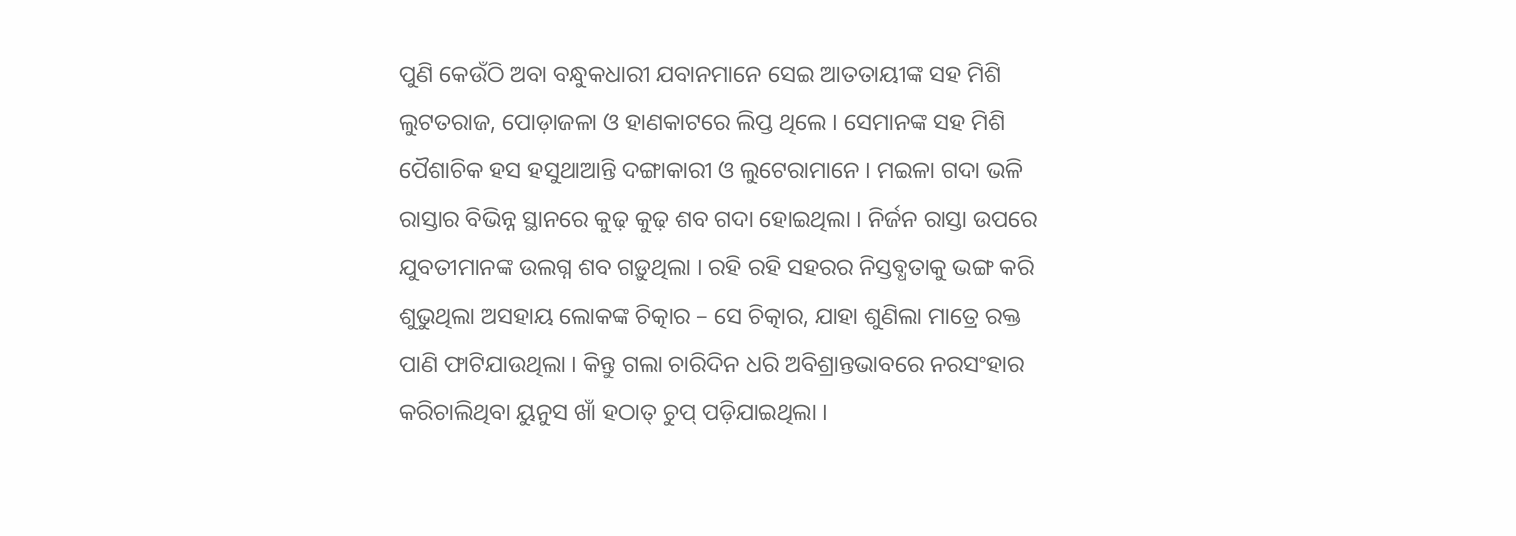ପୁଣି କେଉଁଠି ଅବା ବନ୍ଧୁକଧାରୀ ଯବାନମାନେ ସେଇ ଆତତାୟୀଙ୍କ ସହ ମିଶି ଲୁଟତରାଜ, ପୋଡ଼ାଜଳା ଓ ହାଣକାଟରେ ଲିପ୍ତ ଥିଲେ । ସେମାନଙ୍କ ସହ ମିଶି ପୈଶାଚିକ ହସ ହସୁଥାଆନ୍ତି ଦଙ୍ଗାକାରୀ ଓ ଲୁଟେରାମାନେ । ମଇଳା ଗଦା ଭଳି ରାସ୍ତାର ବିଭିନ୍ନ ସ୍ଥାନରେ କୁଢ଼ କୁଢ଼ ଶବ ଗଦା ହୋଇଥିଲା । ନିର୍ଜନ ରାସ୍ତା ଉପରେ ଯୁବତୀମାନଙ୍କ ଉଲଗ୍ନ ଶବ ଗଡ଼ୁଥିଲା । ରହି ରହି ସହରର ନିସ୍ତବ୍ଧତାକୁ ଭଙ୍ଗ କରି ଶୁଭୁଥିଲା ଅସହାୟ ଲୋକଙ୍କ ଚିତ୍କାର – ସେ ଚିତ୍କାର, ଯାହା ଶୁଣିଲା ମାତ୍ରେ ରକ୍ତ ପାଣି ଫାଟିଯାଉଥିଲା । କିନ୍ତୁ ଗଲା ଚାରିଦିନ ଧରି ଅବିଶ୍ରାନ୍ତଭାବରେ ନରସଂହାର କରିଚାଲିଥିବା ୟୁନୁସ ଖାଁ ହଠାତ୍ ଚୁପ୍ ପଡ଼ିଯାଇଥିଲା ।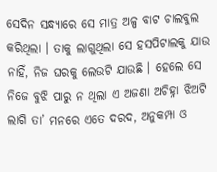ସେଦିନ ସନ୍ଧ୍ୟାରେ ସେ ମାତ୍ର ଅଳ୍ପ ବାଟ ଚାଲବୁଲ କରିଥିଲା । ତାକୁ ଲାଗୁଥିଲା ସେ ହସପିଟାଲକୁ ଯାଉ ନାହିଁ, ନିଜ ଘରକୁ ଲେଉଟି ଯାଉଛି । ହେଲେ ସେ ନିଜେ ବୁଝି ପାରୁ ନ ଥିଲା ଏ ଅଜଣା ଅଚିହ୍ନା ଝିଅଟି ଲାଗି ତା’ ମନରେ ଏତେ ଦରଦ, ଅନୁକମ୍ପା ଓ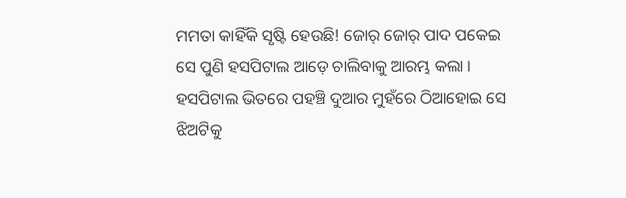ମମତା କାହିଁକି ସୃଷ୍ଟି ହେଉଛି! ଜୋର୍ ଜୋର୍ ପାଦ ପକେଇ ସେ ପୁଣି ହସପିଟାଲ ଆଡ଼େ ଚାଲିବାକୁ ଆରମ୍ଭ କଲା । ହସପିଟାଲ ଭିତରେ ପହଞ୍ଚି ଦୁଆର ମୁହଁରେ ଠିଆହୋଇ ସେ ଝିଅଟିକୁ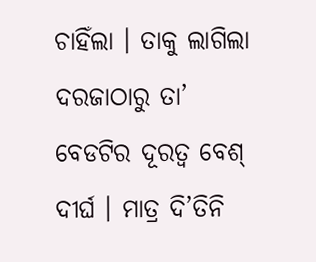ଚାହିଁଲା । ତାକୁ ଲାଗିଲା ଦରଜାଠାରୁ ତା’ ବେଡଟିର ଦୂରତ୍ୱ ବେଶ୍ ଦୀର୍ଘ । ମାତ୍ର ଦି’ତିନି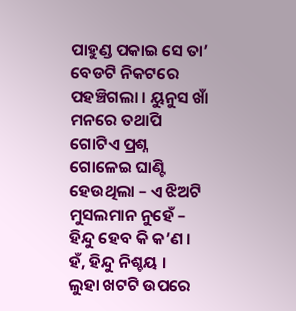ପାହୁଣ୍ଡ ପକାଇ ସେ ତା’ ବେଡଟି ନିକଟରେ ପହଞ୍ଚିଗଲା । ୟୁନୁସ ଖାଁ ମନରେ ତଥାପି ଗୋଟିଏ ପ୍ରଶ୍ନ ଗୋଳେଇ ଘାଣ୍ଟି ହେଉଥିଲା – ଏ ଝିଅଟି ମୁସଲମାନ ନୁହେଁ – ହିନ୍ଦୁ ହେବ କି କ’ଣ । ହଁ, ହିନ୍ଦୁ ନିଶ୍ଚୟ ।
ଲୁହା ଖଟଟି ଉପରେ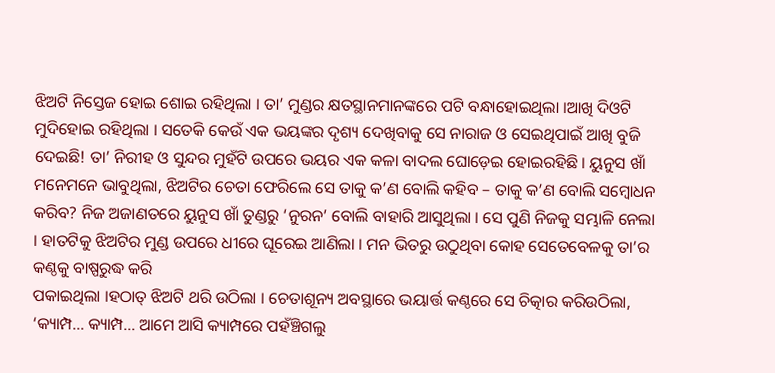ଝିଅଟି ନିସ୍ତେଜ ହୋଇ ଶୋଇ ରହିଥିଲା । ତା’ ମୁଣ୍ଡର କ୍ଷତସ୍ଥାନମାନଙ୍କରେ ପଟି ବନ୍ଧାହୋଇଥିଲା ।ଆଖି ଦିଓଟି ମୁଦିହୋଇ ରହିଥିଲା । ସତେକି କେଉଁ ଏକ ଭୟଙ୍କର ଦୃଶ୍ୟ ଦେଖିବାକୁ ସେ ନାରାଜ ଓ ସେଇଥିପାଇଁ ଆଖି ବୁଜି ଦେଇଛି! ତା’ ନିରୀହ ଓ ସୁନ୍ଦର ମୁହଁଟି ଉପରେ ଭୟର ଏକ କଳା ବାଦଲ ଘୋଡ଼େଇ ହୋଇରହିଛି । ୟୁନୁସ ଖାଁ ମନେମନେ ଭାବୁଥିଲା, ଝିଅଟିର ଚେତା ଫେରିଲେ ସେ ତାକୁ କ’ଣ ବୋଲି କହିବ – ତାକୁ କ’ଣ ବୋଲି ସମ୍ବୋଧନ କରିବ? ନିଜ ଅଜାଣତରେ ୟୁନୁସ ଖାଁ ତୁଣ୍ଡରୁ ‘ନୁରନ’ ବୋଲି ବାହାରି ଆସୁଥିଲା । ସେ ପୁଣି ନିଜକୁ ସମ୍ଭାଳି ନେଲା । ହାତଟିକୁ ଝିଅଟିର ମୁଣ୍ଡ ଉପରେ ଧୀରେ ଘୂରେଇ ଆଣିଲା । ମନ ଭିତରୁ ଉଠୁଥିବା କୋହ ସେତେବେଳକୁ ତା’ର କଣ୍ଠକୁ ବାଷ୍ପରୁଦ୍ଧ କରି
ପକାଇଥିଲା ।ହଠାତ୍ ଝିଅଟି ଥରି ଉଠିଲା । ଚେତାଶୂନ୍ୟ ଅବସ୍ଥାରେ ଭୟାର୍ତ୍ତ କଣ୍ଠରେ ସେ ଚିତ୍କାର କରିଉଠିଲା, ‘କ୍ୟାମ୍ପ… କ୍ୟାମ୍ପ… ଆମେ ଆସି କ୍ୟାମ୍ପରେ ପହଁଞ୍ଚିଗଲୁ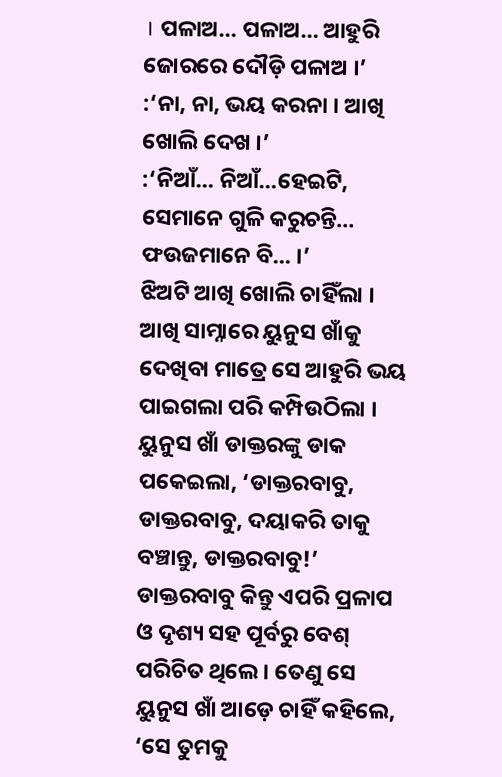। ପଳାଅ… ପଳାଅ… ଆହୁରି ଜୋରରେ ଦୌଡ଼ି ପଳାଅ ।’
:‘ନା, ନା, ଭୟ କରନା । ଆଖି ଖୋଲି ଦେଖ ।’
:‘ନିଆଁ… ନିଆଁ…ହେଇଟି, ସେମାନେ ଗୁଳି କରୁଚନ୍ତି… ଫଉଜମାନେ ବି… ।’
ଝିଅଟି ଆଖି ଖୋଲି ଚାହିଁଲା । ଆଖି ସାମ୍ନାରେ ୟୁନୁସ ଖାଁକୁ ଦେଖିବା ମାତ୍ରେ ସେ ଆହୁରି ଭୟ ପାଇଗଲା ପରି କମ୍ପିଉଠିଲା ।
ୟୁନୁସ ଖାଁ ଡାକ୍ତରଙ୍କୁ ଡାକ ପକେଇଲା, ‘ଡାକ୍ତରବାବୁ, ଡାକ୍ତରବାବୁ, ଦୟାକରି ତାକୁ ବଞ୍ଚାନ୍ତୁ, ଡାକ୍ତରବାବୁ!’
ଡାକ୍ତରବାବୁ କିନ୍ତୁ ଏପରି ପ୍ରଳାପ ଓ ଦୃଶ୍ୟ ସହ ପୂର୍ବରୁ ବେଶ୍ ପରିଚିତ ଥିଲେ । ତେଣୁ ସେ ୟୁନୁସ ଖାଁ ଆଡ଼େ ଚାହିଁ କହିଲେ, ‘ସେ ତୁମକୁ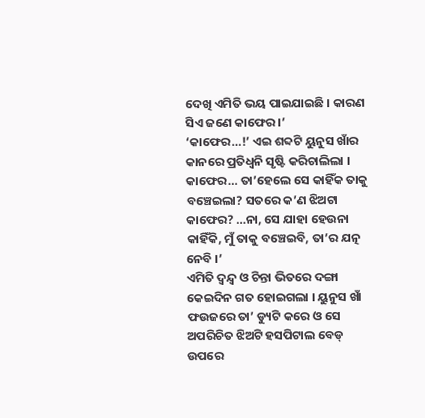ଦେଖି ଏମିତି ଭୟ ପାଇଯାଇଛି । କାରଣ ସିଏ ଜଣେ କାଫେର ।’
‘କାଫେର…!’ ଏଇ ଶବ୍ଦଟି ୟୁନୁସ ଖାଁର କାନରେ ପ୍ରତିଧ୍ୱନି ସୃଷ୍ଟି କରିଚାଲିଲା । କାଫେର… ତା’ହେଲେ ସେ କାହିଁକ ତାକୁ ବଞ୍ଚେଇଲା? ସତରେ କ’ଣ ଝିଅଟା କାଫେର? …ନା, ସେ ଯାହା ହେଉନା କାହିଁକି, ମୁଁ ତାକୁ ବଞ୍ଚେଇବି, ତା’ର ଯତ୍ନ ନେବି ।’
ଏମିତି ଦ୍ୱନ୍ଦ୍ୱ ଓ ଚିନ୍ତା ଭିତରେ ଦଙ୍ଗା କେଇଦିନ ଗତ ହୋଇଗଲା । ୟୁନୁସ ଖାଁ ଫଉଜରେ ତା’ ଡ୍ୟୁଟି କରେ ଓ ସେ ଅପରିଚିତ ଝିଅଟି ହସପିଟାଲ ବେଡ୍ ଉପରେ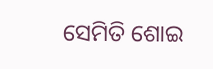ସେମିତି ଶୋଇ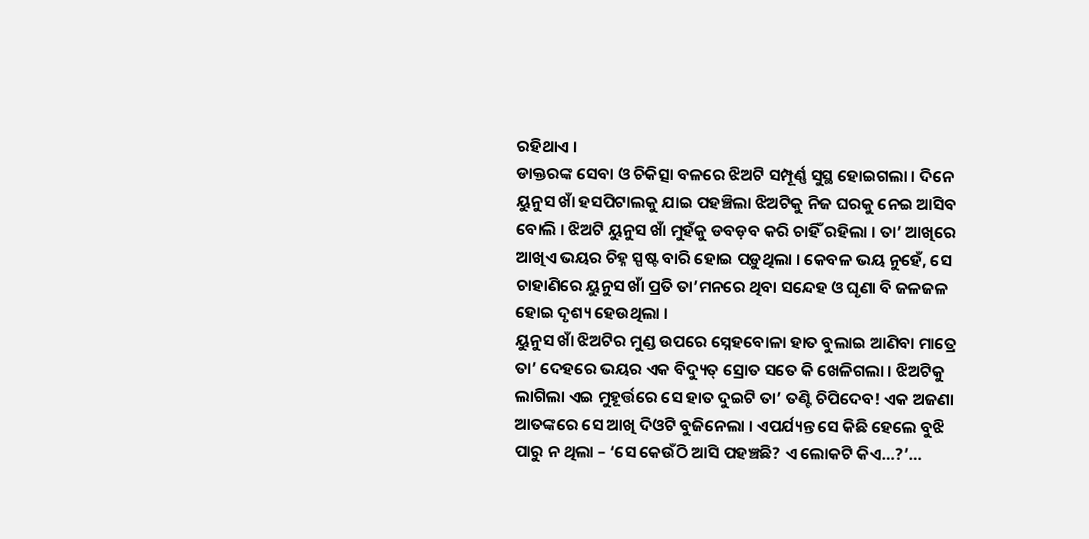ରହିଥାଏ ।
ଡାକ୍ତରଙ୍କ ସେବା ଓ ଚିକିତ୍ସା ବଳରେ ଝିଅଟି ସମ୍ପୂର୍ଣ୍ଣ ସୁସ୍ଥ ହୋଇଗଲା । ଦିନେ ୟୁନୁସ ଖାଁ ହସପିଟାଲକୁ ଯାଇ ପହଞ୍ଚିଲା ଝିଅଟିକୁ ନିଜ ଘରକୁ ନେଇ ଆସିବ ବୋଲି । ଝିଅଟି ୟୁନୁସ ଖାଁ ମୁହଁକୁ ଡବଡ଼ବ କରି ଚାହିଁ ରହିଲା । ତା’ ଆଖିରେ ଆଖିଏ ଭୟର ଚିହ୍ନ ସ୍ପଷ୍ଟ ବାରି ହୋଇ ପଡ଼ୁଥିଲା । କେବଳ ଭୟ ନୁହେଁ, ସେ ଚାହାଣିରେ ୟୁନୁସ ଖାଁ ପ୍ରତି ତା’ମନରେ ଥିବା ସନ୍ଦେହ ଓ ଘୃଣା ବି ଜଳଜଳ ହୋଇ ଦୃଶ୍ୟ ହେଉଥିଲା ।
ୟୁନୁସ ଖାଁ ଝିଅଟିର ମୁଣ୍ଡ ଉପରେ ସ୍ନେହବୋଳା ହାତ ବୁଲାଇ ଆଣିବା ମାତ୍ରେ ତା’ ଦେହରେ ଭୟର ଏକ ବିଦ୍ୟୁତ୍ ସ୍ରୋତ ସତେ କି ଖେଳିଗଲା । ଝିଅଟିକୁ ଲାଗିଲା ଏଇ ମୁହୂର୍ତ୍ତରେ ସେ ହାତ ଦୁଇଟି ତା’ ତଣ୍ଟି ଚିପିଦେବ! ଏକ ଅଜଣା ଆତଙ୍କରେ ସେ ଆଖି ଦିଓଟି ବୁଜିନେଲା । ଏପର୍ଯ୍ୟନ୍ତ ସେ କିଛି ହେଲେ ବୁଝି ପାରୁ ନ ଥିଲା – ‘ସେ କେଉଁଠି ଆସି ପହଞ୍ଚଛି? ଏ ଲୋକଟି କିଏ…?’…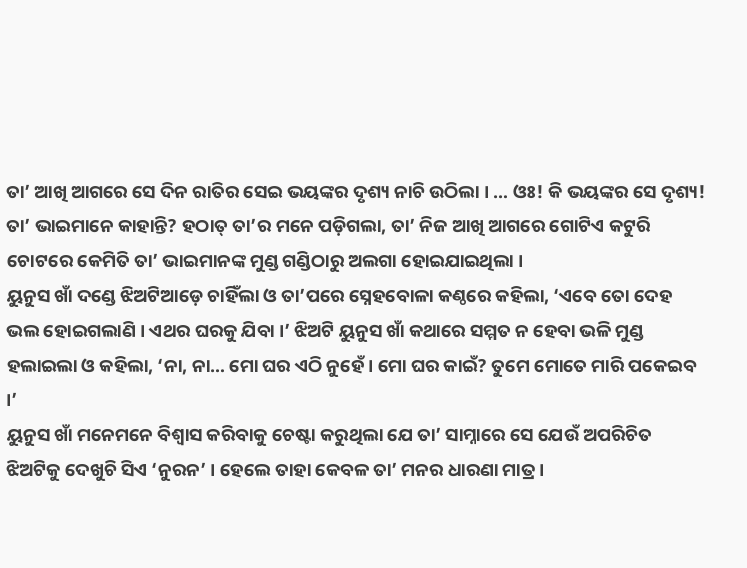ତା’ ଆଖି ଆଗରେ ସେ ଦିନ ରାତିର ସେଇ ଭୟଙ୍କର ଦୃଶ୍ୟ ନାଚି ଉଠିଲା । … ଓଃ! କି ଭୟଙ୍କର ସେ ଦୃଶ୍ୟ! ତା’ ଭାଇମାନେ କାହାନ୍ତି? ହଠାତ୍ ତା’ର ମନେ ପଡ଼ିଗଲା, ତା’ ନିଜ ଆଖି ଆଗରେ ଗୋଟିଏ କଟୁରି ଚୋଟରେ କେମିତି ତା’ ଭାଇମାନଙ୍କ ମୁଣ୍ଡ ଗଣ୍ଡିଠାରୁ ଅଲଗା ହୋଇଯାଇଥିଲା ।
ୟୁନୁସ ଖାଁ ଦଣ୍ଡେ ଝିଅଟିଆଡ଼େ ଚାହିଁଲା ଓ ତା’ପରେ ସ୍ନେହବୋଳା କଣ୍ଠରେ କହିଲା, ‘ଏବେ ତୋ ଦେହ ଭଲ ହୋଇଗଲାଣି । ଏଥର ଘରକୁ ଯିବା ।’ ଝିଅଟି ୟୁନୁସ ଖାଁ କଥାରେ ସମ୍ମତ ନ ହେବା ଭଳି ମୁଣ୍ଡ ହଲାଇଲା ଓ କହିଲା, ‘ନା, ନା… ମୋ ଘର ଏଠି ନୁହେଁ । ମୋ ଘର କାଇଁ? ତୁମେ ମୋତେ ମାରି ପକେଇବ ।’
ୟୁନୁସ ଖାଁ ମନେମନେ ବିଶ୍ୱାସ କରିବାକୁ ଚେଷ୍ଟା କରୁଥିଲା ଯେ ତା’ ସାମ୍ନାରେ ସେ ଯେଉଁ ଅପରିଚିତ ଝିଅଟିକୁ ଦେଖୁଚି ସିଏ ‘ନୁରନ’ । ହେଲେ ତାହା କେବଳ ତା’ ମନର ଧାରଣା ମାତ୍ର ।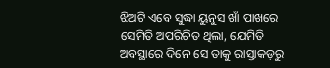ଝିଅଟି ଏବେ ସୁଦ୍ଧା ୟୁନୁସ ଖାଁ ପାଖରେ ସେମିତି ଅପରିଚିତ ଥିଲା, ଯେମିତି ଅବସ୍ଥାରେ ଦିନେ ସେ ତାକୁ ରାସ୍ତାକଡ଼ରୁ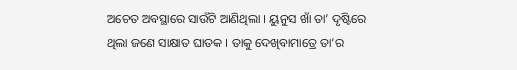ଅଚେତ ଅବସ୍ଥାରେ ସାଉଁଟି ଆଣିଥିଲା । ୟୁନୁସ ଖାଁ ତା’ ଦୃଷ୍ଟିରେ
ଥିଲା ଜଣେ ସାକ୍ଷାତ ଘାତକ । ତାକୁ ଦେଖିବାମାତ୍ରେ ତା’ର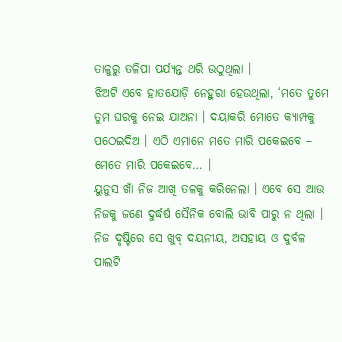ତାଳୁରୁ ତଳିପା ପର୍ଯ୍ୟନ୍ତ ଥରି ଉଠୁଥିଲା ।
ଝିଅଟି ଏବେ ହାତଯୋଡ଼ି ନେହୁରା ହେଉଥିଲା, ‘ମତେ ତୁମେ ତୁମ ଘରକୁ ନେଇ ଯାଅନା । ଦୟାକରି ମୋତେ କ୍ୟାମ୍ପକୁ ପଠେଇଦିଅ । ଏଠି ଏମାନେ ମତେ ମାରି ପକେଇବେ – ମେତେ ମାରି ପକେଇବେ… ।
ୟୁନୁସ ଖାଁ ନିଜ ଆଖି ତଳକୁ କରିନେଲା । ଏବେ ସେ ଆଉ ନିଜକୁ ଜଣେ ଦୁର୍ଦ୍ଧର୍ଷ ସୈନିକ ବୋଲି ଭାବି ପାରୁ ନ ଥିଲା । ନିଜ ଦୃଷ୍ଟିରେ ସେ ଖୁବ୍ ଦୟନୀୟ, ଅସହାୟ ଓ ଦୁର୍ବଳ ପାଲଟି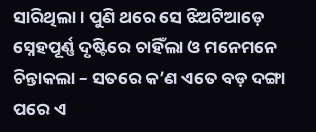ସାରିଥିଲା। ପୁଣି ଥରେ ସେ ଝିଅଟିଆଡ଼େ ସ୍ନେହପୂର୍ଣ୍ଣ ଦୃଷ୍ଟିରେ ଚାହିଁଲା ଓ ମନେମନେ ଚିନ୍ତାକଲା – ସତରେ କ’ଣ ଏତେ ବଡ଼ ଦଙ୍ଗା ପରେ ଏ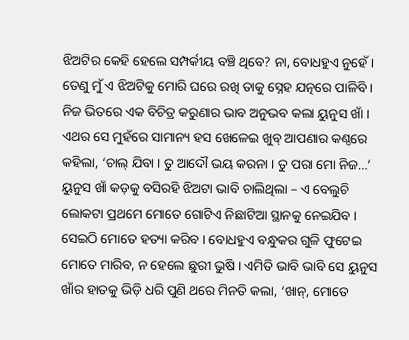ଝିଅଟିର କେହି ହେଲେ ସମ୍ପର୍କୀୟ ବଞ୍ଚି ଥିବେ? ନା, ବୋଧହୁଏ ନୁହେଁ । ତେଣୁ ମୁଁ ଏ ଝିଅଟିକୁ ମୋରି ଘରେ ରଖି ତାକୁ ସ୍ନେହ ଯତ୍ନରେ ପାଳିବି । ନିଜ ଭିତରେ ଏକ ବିଚିତ୍ର କରୁଣାର ଭାବ ଅନୁଭବ କଲା ୟୁନୁସ ଖାଁ ।
ଏଥର ସେ ମୁହଁରେ ସାମାନ୍ୟ ହସ ଖେଳେଇ ଖୁବ୍ ଆପଣାର କଣ୍ଠରେ କହିଲା, ‘ଚାଲ୍ ଯିବା । ତୁ ଆଦୌ ଭୟ କରନା । ତୁ ପରା ମୋ ନିଜ…’ ୟୁନୁସ ଖାଁ କଡ଼କୁ ବସିରହି ଝିଅଟା ଭାବି ଚାଲିଥିଲା – ଏ ବେଲୁଚି ଲୋକଟା ପ୍ରଥମେ ମୋତେ ଗୋଟିଏ ନିଛାଟିଆ ସ୍ଥାନକୁ ନେଇଯିବ । ସେଇଠି ମୋତେ ହତ୍ୟା କରିବ । ବୋଧହୁଏ ବନ୍ଧୁକର ଗୁଳି ଫୁଟେଇ ମୋତେ ମାରିବ, ନ ହେଲେ ଛୁରୀ ଭୁଷି । ଏମିତି ଭାବି ଭାବି ସେ ୟୁନୁସ ଖାଁର ହାତକୁ ଭିଡ଼ି ଧରି ପୁଣି ଥରେ ମିନତି କଲା, ‘ଖାନ୍, ମୋତେ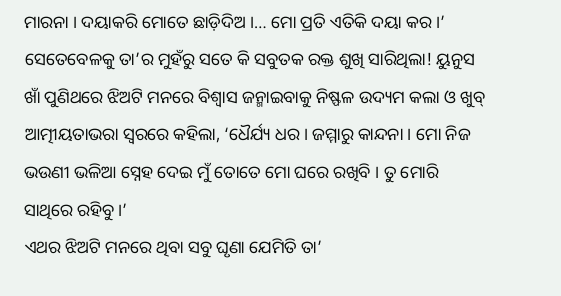ମାରନା । ଦୟାକରି ମୋତେ ଛାଡ଼ିଦିଅ ।… ମୋ ପ୍ରତି ଏତିକି ଦୟା କର ।’ ସେତେବେଳକୁ ତା’ର ମୁହଁରୁ ସତେ କି ସବୁତକ ରକ୍ତ ଶୁଖି ସାରିଥିଲା! ୟୁନୁସ ଖାଁ ପୁଣିଥରେ ଝିଅଟି ମନରେ ବିଶ୍ୱାସ ଜନ୍ମାଇବାକୁ ନିଷ୍ଫଳ ଉଦ୍ୟମ କଲା ଓ ଖୁବ୍ ଆତ୍ମୀୟତାଭରା ସ୍ୱରରେ କହିଲା, ‘ଧୈର୍ଯ୍ୟ ଧର । ଜମ୍ମାରୁ କାନ୍ଦନା । ମୋ ନିଜ ଭଉଣୀ ଭଳିଆ ସ୍ନେହ ଦେଇ ମୁଁ ତୋତେ ମୋ ଘରେ ରଖିବି । ତୁ ମୋରି ସାଥିରେ ରହିବୁ ।’
ଏଥର ଝିଅଟି ମନରେ ଥିବା ସବୁ ଘୃଣା ଯେମିତି ତା’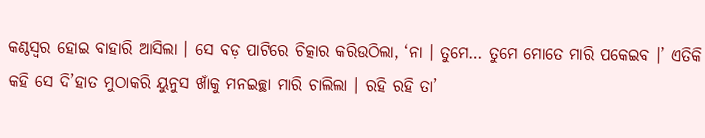କଣ୍ଠସ୍ୱର ହୋଇ ବାହାରି ଆସିଲା । ସେ ବଡ଼ ପାଟିରେ ଚିତ୍କାର କରିଉଠିଲା, ‘ନା । ତୁମେ… ତୁମେ ମୋତେ ମାରି ପକେଇବ ।’ ଏତିକି କହି ସେ ଦି’ହାତ ମୁଠାକରି ୟୁନୁସ ଖାଁକୁ ମନଇଚ୍ଛା ମାରି ଚାଲିଲା । ରହି ରହି ତା’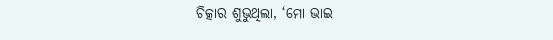ଚିତ୍କାର ଶୁଭୁଥିଲା, ‘ମୋ ଭାଇ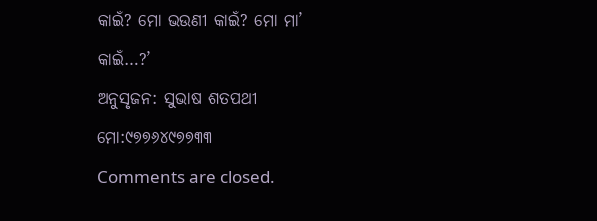କାଇଁ? ମୋ ଭଉଣୀ କାଇଁ? ମୋ ମା’ କାଇଁ…?’
ଅନୁସୃଜନ: ସୁଭାଷ ଶତପଥୀ
ମୋ:୯୭୭୬୪୯୭୭୩୩
Comments are closed.